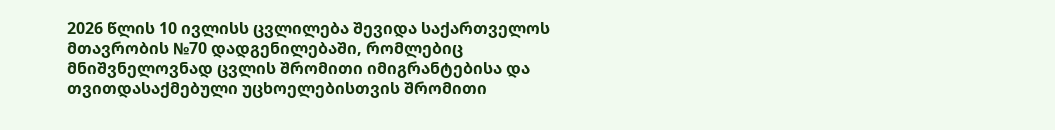2026 წლის 10 ივლისს ცვლილება შევიდა საქართველოს მთავრობის №70 დადგენილებაში, რომლებიც მნიშვნელოვნად ცვლის შრომითი იმიგრანტებისა და თვითდასაქმებული უცხოელებისთვის შრომითი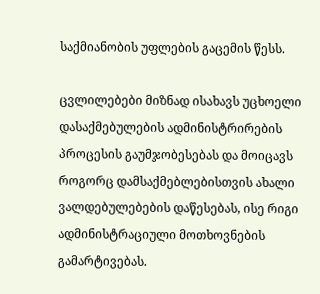საქმიანობის უფლების გაცემის წესს.

ცვლილებები მიზნად ისახავს უცხოელი დასაქმებულების ადმინისტრირების პროცესის გაუმჯობესებას და მოიცავს როგორც დამსაქმებლებისთვის ახალი ვალდებულებების დაწესებას, ისე რიგი ადმინისტრაციული მოთხოვნების გამარტივებას.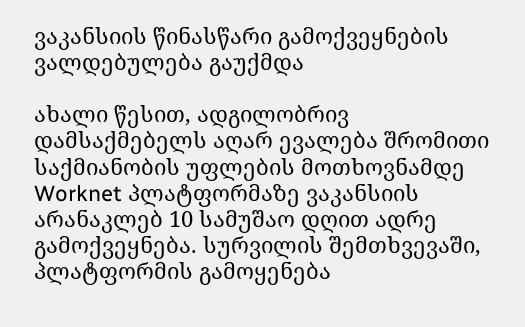ვაკანსიის წინასწარი გამოქვეყნების ვალდებულება გაუქმდა

ახალი წესით, ადგილობრივ დამსაქმებელს აღარ ევალება შრომითი საქმიანობის უფლების მოთხოვნამდე Worknet პლატფორმაზე ვაკანსიის არანაკლებ 10 სამუშაო დღით ადრე გამოქვეყნება. სურვილის შემთხვევაში, პლატფორმის გამოყენება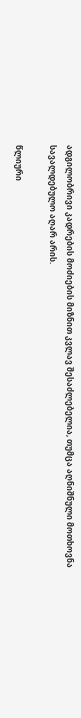ადგილობრივი კადრების მოძიების მიზნით კვლავ შესაძლებელია, თუმცა აღნიშნული მოთხოვნა სავალდებულო აღარ არის.

წლიური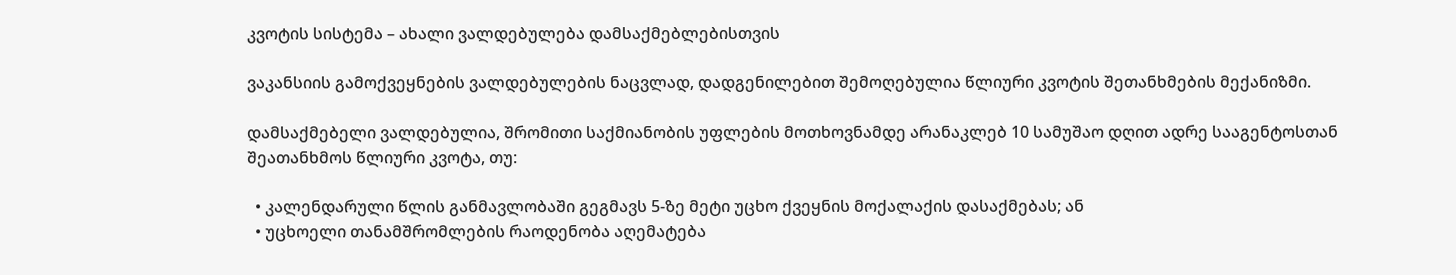კვოტის სისტემა – ახალი ვალდებულება დამსაქმებლებისთვის

ვაკანსიის გამოქვეყნების ვალდებულების ნაცვლად, დადგენილებით შემოღებულია წლიური კვოტის შეთანხმების მექანიზმი.

დამსაქმებელი ვალდებულია, შრომითი საქმიანობის უფლების მოთხოვნამდე არანაკლებ 10 სამუშაო დღით ადრე სააგენტოსთან შეათანხმოს წლიური კვოტა, თუ:

  • კალენდარული წლის განმავლობაში გეგმავს 5-ზე მეტი უცხო ქვეყნის მოქალაქის დასაქმებას; ან
  • უცხოელი თანამშრომლების რაოდენობა აღემატება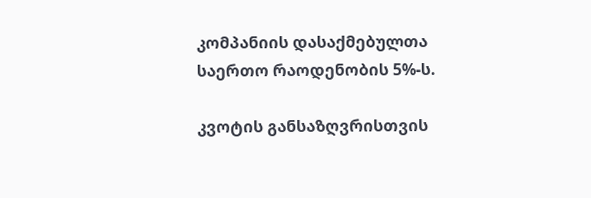კომპანიის დასაქმებულთა საერთო რაოდენობის 5%-ს.

კვოტის განსაზღვრისთვის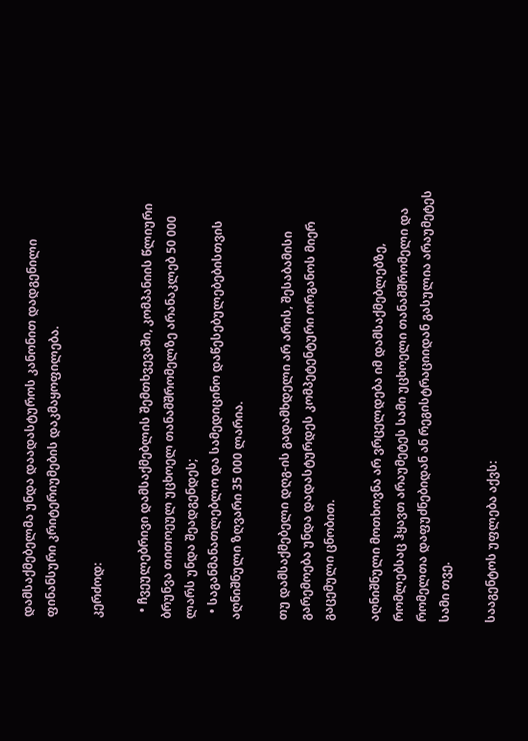დამსაქმებელმა უნდა დაადასტუროს კანონით დადგენილი ფინანსური კრიტერიუმების დაკმაყოფილება.

კერძოდ:

  • ჩვეულებრივი დამსაქმებლის შემთხვევაში, კომპანიის წლიური ბრუნვა თითოეულ უცხოელ თანამშრომელზე არანაკლებ 50 000 ლარს უნდა შეადგენდეს;
  • საგანმანათლებლო და სამედიცინო დაწესებულებებისთვის აღნიშნული ზღვარი 35 000 ლარია.

თუ დამსაქმებელი დღგ-ის გადამხდელი არ არის, შესაბამისი გარემოება უნდა დადასტურდეს კომპეტენტური ორგანოს მიერ გაცემული ცნობით.

აღნიშნული მოთხოვნა არ ვრცელდება იმ დამსაქმებლებზე, რომლებსაც ჰყავთ არაუმეტეს სამი უცხოელი თანამშრომელი და რომელთა დაფუძნებიდან ან რეგისტრაციიდან გასულია არაუმეტეს სამი თვე.

სააგენტოს უფლება აქვს: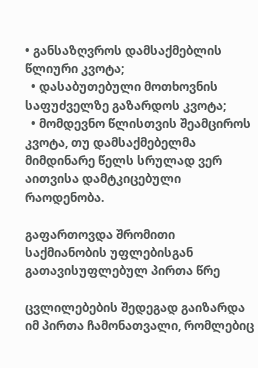• განსაზღვროს დამსაქმებლის წლიური კვოტა;
  • დასაბუთებული მოთხოვნის საფუძველზე გაზარდოს კვოტა;
  • მომდევნო წლისთვის შეამციროს კვოტა, თუ დამსაქმებელმა მიმდინარე წელს სრულად ვერ აითვისა დამტკიცებული რაოდენობა.

გაფართოვდა შრომითი საქმიანობის უფლებისგან გათავისუფლებულ პირთა წრე

ცვლილებების შედეგად გაიზარდა იმ პირთა ჩამონათვალი, რომლებიც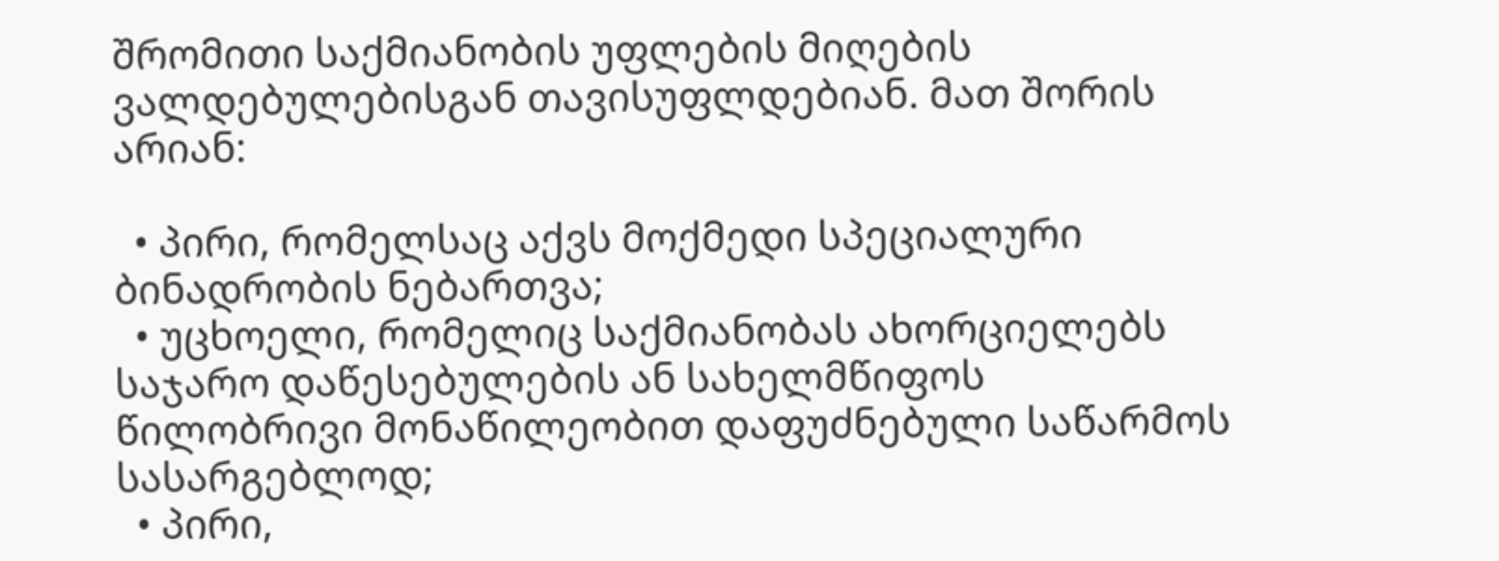შრომითი საქმიანობის უფლების მიღების ვალდებულებისგან თავისუფლდებიან. მათ შორის არიან:

  • პირი, რომელსაც აქვს მოქმედი სპეციალური ბინადრობის ნებართვა;
  • უცხოელი, რომელიც საქმიანობას ახორციელებს საჯარო დაწესებულების ან სახელმწიფოს წილობრივი მონაწილეობით დაფუძნებული საწარმოს სასარგებლოდ;
  • პირი,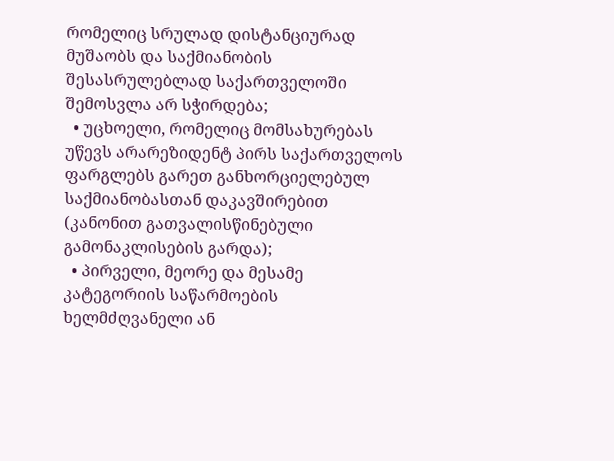რომელიც სრულად დისტანციურად მუშაობს და საქმიანობის შესასრულებლად საქართველოში შემოსვლა არ სჭირდება;
  • უცხოელი, რომელიც მომსახურებას უწევს არარეზიდენტ პირს საქართველოს ფარგლებს გარეთ განხორციელებულ საქმიანობასთან დაკავშირებით (კანონით გათვალისწინებული გამონაკლისების გარდა);
  • პირველი, მეორე და მესამე კატეგორიის საწარმოების ხელმძღვანელი ან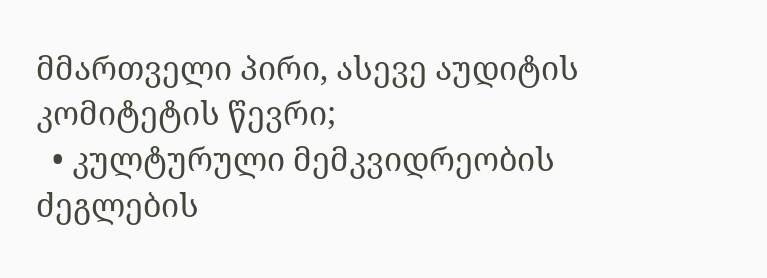მმართველი პირი, ასევე აუდიტის კომიტეტის წევრი;
  • კულტურული მემკვიდრეობის ძეგლების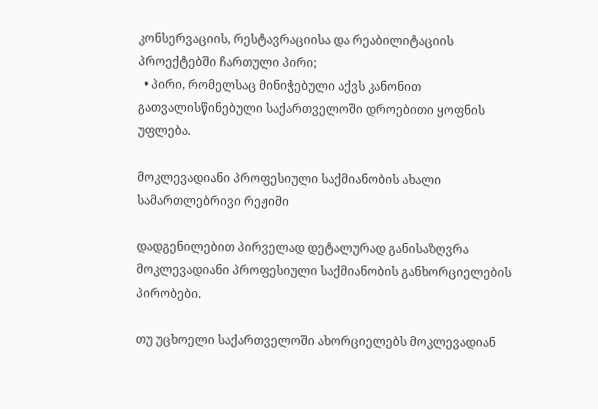კონსერვაციის, რესტავრაციისა და რეაბილიტაციის პროექტებში ჩართული პირი;
  • პირი, რომელსაც მინიჭებული აქვს კანონით გათვალისწინებული საქართველოში დროებითი ყოფნის უფლება.

მოკლევადიანი პროფესიული საქმიანობის ახალი სამართლებრივი რეჟიმი

დადგენილებით პირველად დეტალურად განისაზღვრა მოკლევადიანი პროფესიული საქმიანობის განხორციელების პირობები.

თუ უცხოელი საქართველოში ახორციელებს მოკლევადიან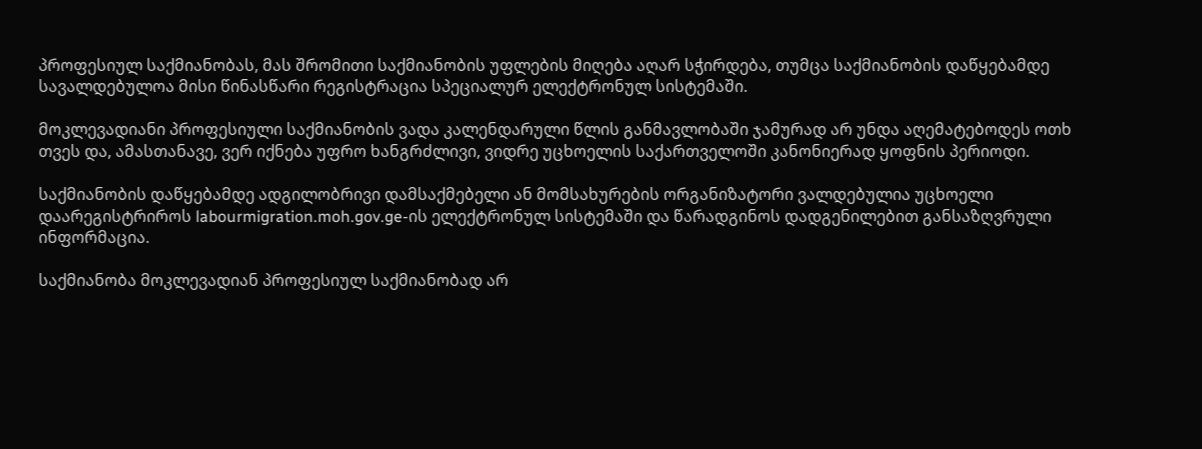პროფესიულ საქმიანობას, მას შრომითი საქმიანობის უფლების მიღება აღარ სჭირდება, თუმცა საქმიანობის დაწყებამდე სავალდებულოა მისი წინასწარი რეგისტრაცია სპეციალურ ელექტრონულ სისტემაში.

მოკლევადიანი პროფესიული საქმიანობის ვადა კალენდარული წლის განმავლობაში ჯამურად არ უნდა აღემატებოდეს ოთხ თვეს და, ამასთანავე, ვერ იქნება უფრო ხანგრძლივი, ვიდრე უცხოელის საქართველოში კანონიერად ყოფნის პერიოდი.

საქმიანობის დაწყებამდე ადგილობრივი დამსაქმებელი ან მომსახურების ორგანიზატორი ვალდებულია უცხოელი დაარეგისტრიროს labourmigration.moh.gov.ge-ის ელექტრონულ სისტემაში და წარადგინოს დადგენილებით განსაზღვრული ინფორმაცია.

საქმიანობა მოკლევადიან პროფესიულ საქმიანობად არ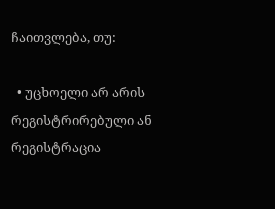ჩაითვლება, თუ:

  • უცხოელი არ არის რეგისტრირებული ან რეგისტრაცია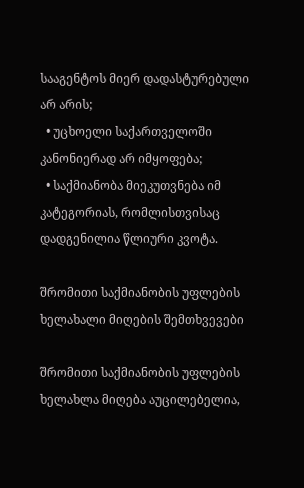სააგენტოს მიერ დადასტურებული არ არის;
  • უცხოელი საქართველოში კანონიერად არ იმყოფება;
  • საქმიანობა მიეკუთვნება იმ კატეგორიას, რომლისთვისაც დადგენილია წლიური კვოტა.

შრომითი საქმიანობის უფლების ხელახალი მიღების შემთხვევები

შრომითი საქმიანობის უფლების ხელახლა მიღება აუცილებელია,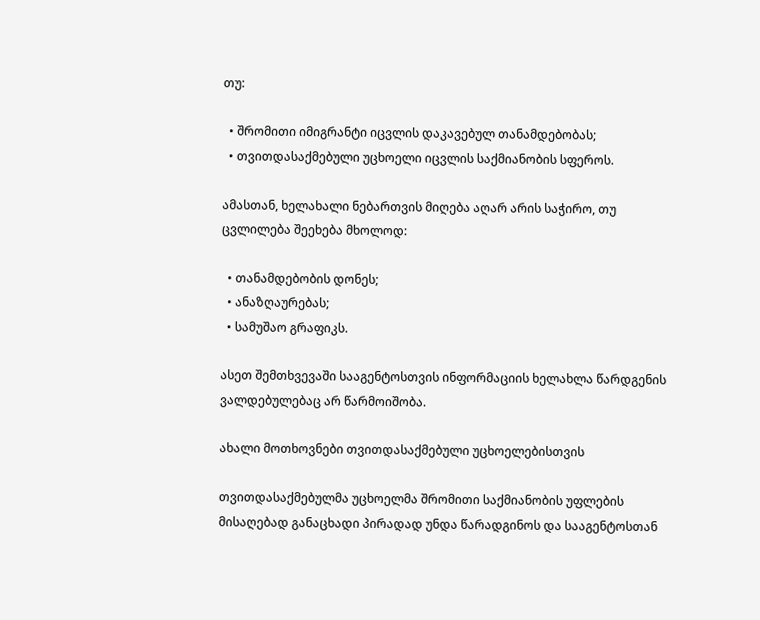თუ:

  • შრომითი იმიგრანტი იცვლის დაკავებულ თანამდებობას;
  • თვითდასაქმებული უცხოელი იცვლის საქმიანობის სფეროს.

ამასთან, ხელახალი ნებართვის მიღება აღარ არის საჭირო, თუ ცვლილება შეეხება მხოლოდ:

  • თანამდებობის დონეს;
  • ანაზღაურებას;
  • სამუშაო გრაფიკს.

ასეთ შემთხვევაში სააგენტოსთვის ინფორმაციის ხელახლა წარდგენის ვალდებულებაც არ წარმოიშობა.

ახალი მოთხოვნები თვითდასაქმებული უცხოელებისთვის

თვითდასაქმებულმა უცხოელმა შრომითი საქმიანობის უფლების მისაღებად განაცხადი პირადად უნდა წარადგინოს და სააგენტოსთან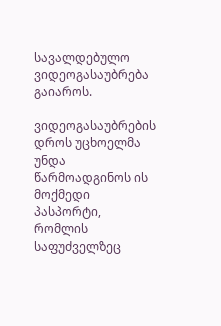სავალდებულო ვიდეოგასაუბრება გაიაროს.

ვიდეოგასაუბრების დროს უცხოელმა უნდა წარმოადგინოს ის მოქმედი პასპორტი, რომლის საფუძველზეც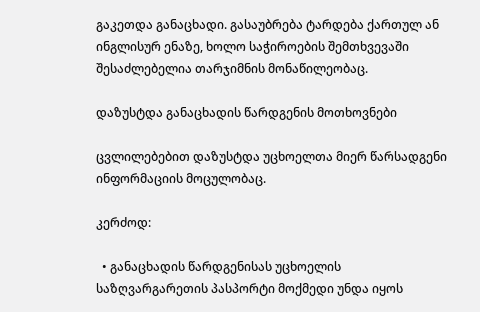გაკეთდა განაცხადი. გასაუბრება ტარდება ქართულ ან ინგლისურ ენაზე, ხოლო საჭიროების შემთხვევაში შესაძლებელია თარჯიმნის მონაწილეობაც.

დაზუსტდა განაცხადის წარდგენის მოთხოვნები

ცვლილებებით დაზუსტდა უცხოელთა მიერ წარსადგენი ინფორმაციის მოცულობაც.

კერძოდ:

  • განაცხადის წარდგენისას უცხოელის საზღვარგარეთის პასპორტი მოქმედი უნდა იყოს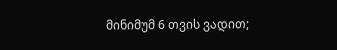მინიმუმ 6 თვის ვადით;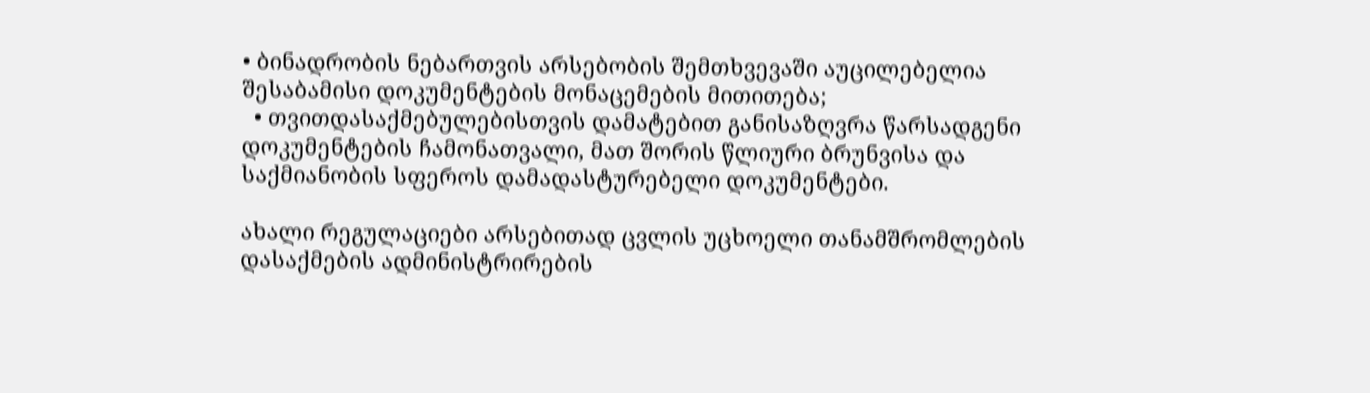• ბინადრობის ნებართვის არსებობის შემთხვევაში აუცილებელია შესაბამისი დოკუმენტების მონაცემების მითითება;
  • თვითდასაქმებულებისთვის დამატებით განისაზღვრა წარსადგენი დოკუმენტების ჩამონათვალი, მათ შორის წლიური ბრუნვისა და საქმიანობის სფეროს დამადასტურებელი დოკუმენტები.

ახალი რეგულაციები არსებითად ცვლის უცხოელი თანამშრომლების დასაქმების ადმინისტრირების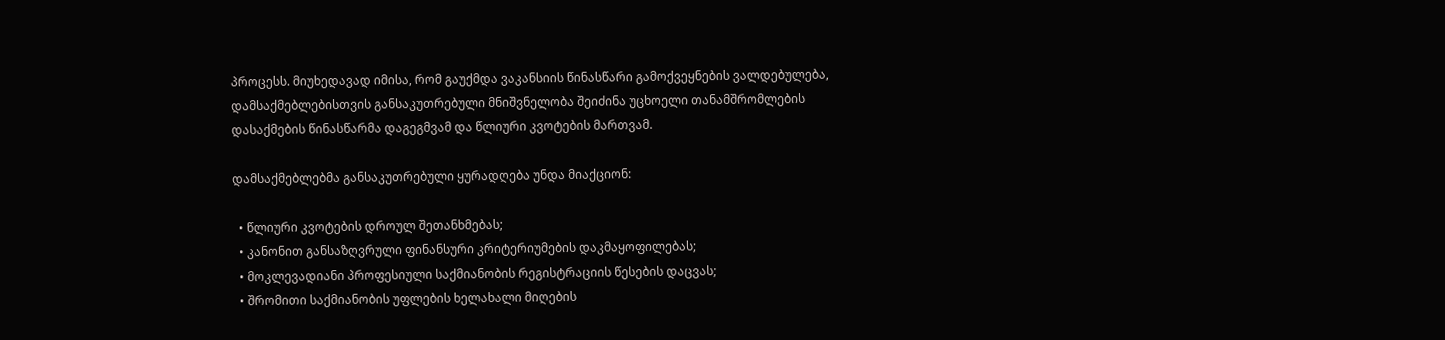პროცესს. მიუხედავად იმისა, რომ გაუქმდა ვაკანსიის წინასწარი გამოქვეყნების ვალდებულება, დამსაქმებლებისთვის განსაკუთრებული მნიშვნელობა შეიძინა უცხოელი თანამშრომლების დასაქმების წინასწარმა დაგეგმვამ და წლიური კვოტების მართვამ.

დამსაქმებლებმა განსაკუთრებული ყურადღება უნდა მიაქციონ:

  • წლიური კვოტების დროულ შეთანხმებას;
  • კანონით განსაზღვრული ფინანსური კრიტერიუმების დაკმაყოფილებას;
  • მოკლევადიანი პროფესიული საქმიანობის რეგისტრაციის წესების დაცვას;
  • შრომითი საქმიანობის უფლების ხელახალი მიღების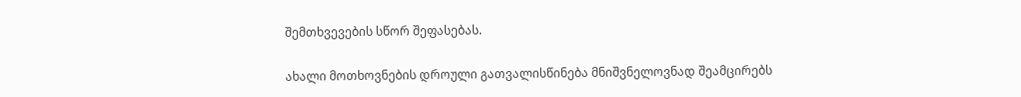შემთხვევების სწორ შეფასებას.

ახალი მოთხოვნების დროული გათვალისწინება მნიშვნელოვნად შეამცირებს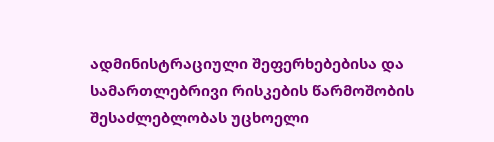ადმინისტრაციული შეფერხებებისა და სამართლებრივი რისკების წარმოშობის შესაძლებლობას უცხოელი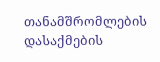თანამშრომლების დასაქმების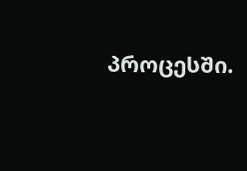პროცესში.